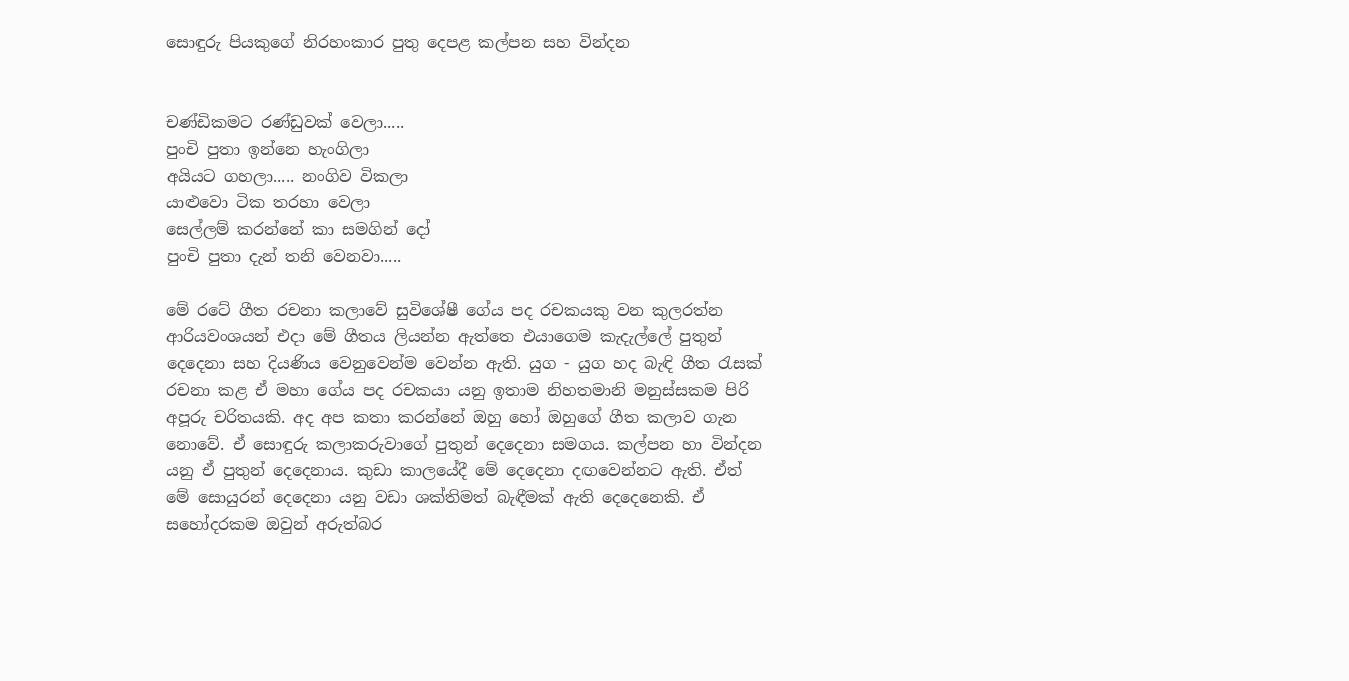සොඳුරු පියකුගේ නිරහංකාර පුතු දෙපළ කල්පන සහ වින්දන


චණ්ඩිකමට රණ්ඩුවක් වෙලා.....
පුංචි පුතා ඉන්නෙ හැංගිලා
අයියට ගහලා..... නංගිව විකලා
යාළුවො ටික තරහා වෙලා
සෙල්ලම් කරන්නේ කා සමගින් දෝ
පුංචි පුතා දැන් තනි වෙනවා.....

මේ රටේ ගීත රචනා කලාවේ සුවිශේෂී ගේය පද රචකයකු වන කුලරත්න ආරියවංශයන් එදා මේ ගීතය ලියන්න ඇත්තෙ එයාගෙම කැදැල්ලේ පුතුන් දෙදෙනා සහ දියණිය වෙනුවෙන්ම වෙන්න ඇති. යුග - යුග හද බැඳි ගීත රැසක් රචනා කළ ඒ මහා ගේය පද රචකයා යනු ඉතාම නිහතමානි මනුස්සකම පිරි අපූරු චරිතයකි. අද අප කතා කරන්නේ ඔහු හෝ ඔහුගේ ගීත කලාව ගැන නොවේ. ඒ සොඳුරු කලාකරුවාගේ පුතුන් දෙදෙනා සමගය. කල්පන හා වින්දන යනු ඒ පුතුන් දෙදෙනාය. කුඩා කාලයේදී මේ දෙදෙනා දඟවෙන්නට ඇති. ඒත් මේ සොයුරන් දෙදෙනා යනු වඩා ශක්තිමත් බැඳීමක් ඇති දෙදෙනෙකි. ඒ සහෝදරකම ඔවුන් අරුත්බර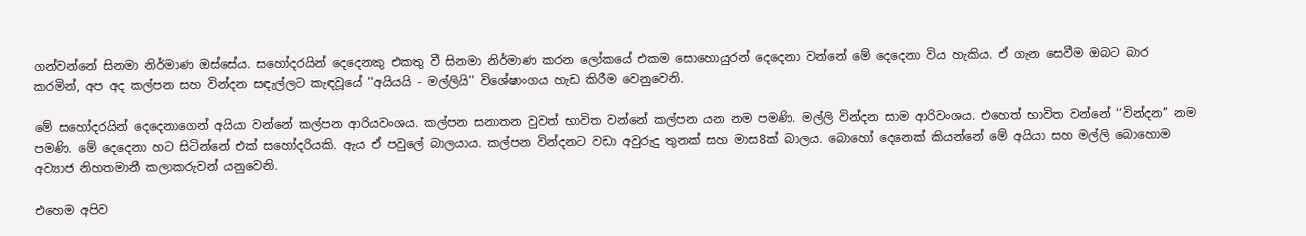ගන්වන්නේ සිනමා නිර්මාණ ඔස්සේය. සහෝදරයින් දෙදෙනකු එකතු වී සිනමා නිර්මාණ කරන ලෝකයේ එකම සොහොයුරන් දෙදෙනා වන්නේ මේ දෙදෙනා විය හැකිය. ඒ ගැන සෙවීම ඔබට බාර කරමින්, අප අද කල්පන සහ වින්දන සඳැල්ලට කැඳවූයේ ‘‘අයියයි - මල්ලියි’’ විශේෂාංගය හැඩ කිරීම වෙනුවෙනි.

මේ සහෝදරයින් දෙදෙනාගෙන් අයියා වන්නේ කල්පන ආරියවංශය. කල්පන සනාතන වුවත් භාවිත වන්නේ කල්පන යන නම පමණි. මල්ලි වින්දන සාම ආරිවංශය. එහෙත් භාවිත වන්නේ ‘‘වින්දන’’ නම පමණි. මේ දෙදෙනා හට සිටින්නේ එක් සහෝදරියකි. ඇය ඒ පවුලේ බාලයාය. කල්පන වින්දනට වඩා අවුරුදු තුනක් සහ මාස8ක් බාලය. බොහෝ දෙනෙක් කියන්නේ මේ අයියා සහ මල්ලි බොහොම අව්‍යාජ නිහතමානී කලාකරුවන් යනුවෙනි.

එහෙම අපිව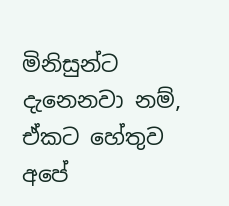මිනිසුන්ට දැනෙනවා නම්, ඒකට හේතුව අපේ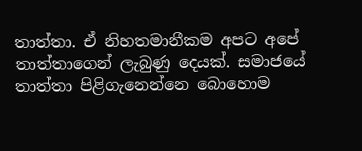තාත්තා. ඒ නිහතමානීකම අපට අපේ තාත්තාගෙන් ලැබුණු දෙයක්. සමාජයේ තාත්තා පිළිගැනෙන්නෙ බොහොම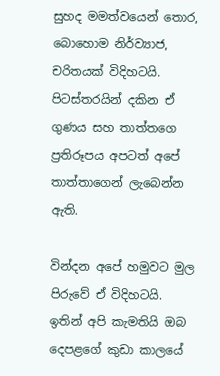සුහද මමත්වයෙන් තොර, බොහොම නිර්ව්‍යාජ, චරිතයක් විදිහටයි. පිටස්තරයින් දකින ඒ ගුණය සහ තාත්තගෙ ප්‍රතිරූපය අපටත් අපේ තාත්තාගෙන් ලැබෙන්න ඇති.

වින්දන අපේ හමුවට මුල පිරුවේ ඒ විදිහටයි. ඉතින් අපි කැමතියි ඔබ දෙපළගේ කුඩා කාලයේ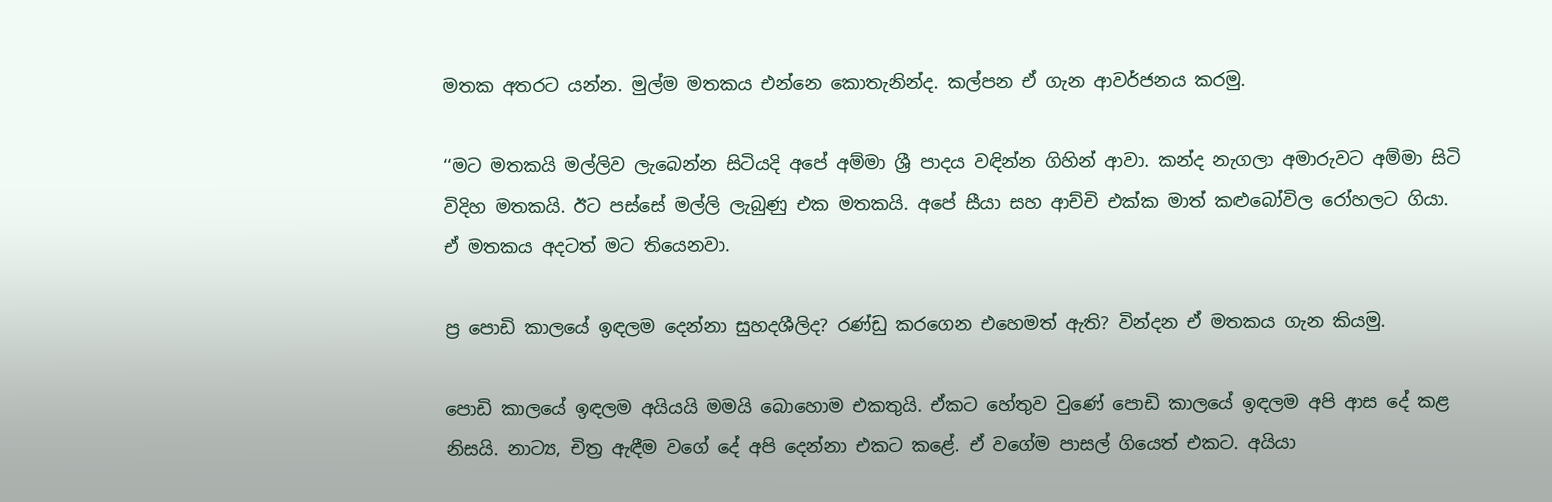මතක අතරට යන්න. මුල්ම මතකය එන්නෙ කොතැනින්ද. කල්පන ඒ ගැන ආවර්ජනය කරමු.

‘‘මට මතකයි මල්ලිව ලැබෙන්න සිටියදි අපේ අම්මා ශ්‍රී පාදය වඳින්න ගිහින් ආවා. කන්ද නැගලා අමාරුවට අම්මා සිටි විදිහ මතකයි. ඊට පස්සේ මල්ලි ලැබුණු එක මතකයි. අපේ සීයා සහ ආච්චි එක්ක මාත් කළුබෝවිල රෝහලට ගියා. ඒ මතකය අදටත් මට තියෙනවා.

ප්‍ර පොඩි කාලයේ ඉඳලම දෙන්නා සුහදශීලිද? රණ්ඩු කරගෙන එහෙමත් ඇති? වින්දන ඒ මතකය ගැන කියමු.

පොඩි කාලයේ ඉඳලම අයියයි මමයි බොහොම එකතුයි. ඒකට හේතුව වුණේ පොඩි කාලයේ ඉඳලම අපි ආස දේ කළ නිසයි. නාට්‍ය, චිත්‍ර ඇඳීම වගේ දේ අපි දෙන්නා එකට කළේ. ඒ වගේම පාසල් ගියෙත් එකට. අයියා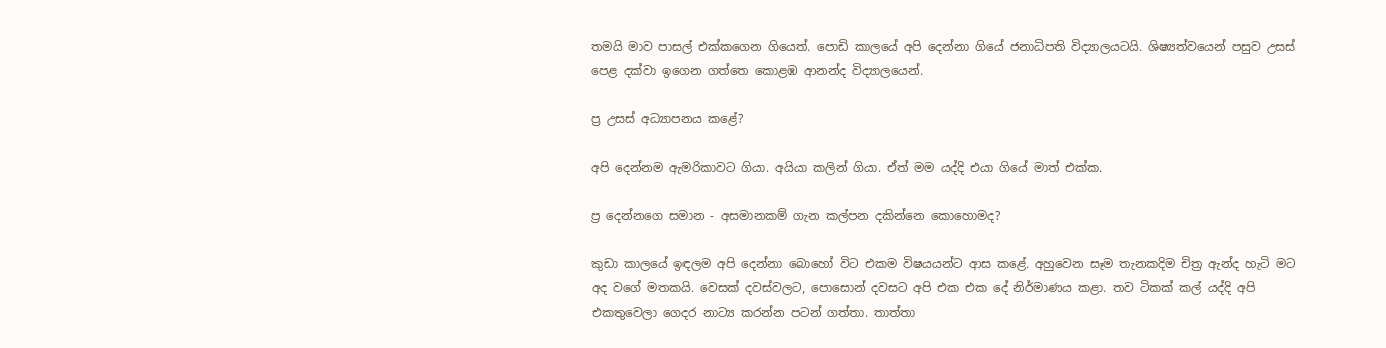තමයි මාව පාසල් එක්කගෙන ගියෙත්. පොඩි කාලයේ අපි දෙන්නා ගියේ ජනාධිපති විද්‍යාලයටයි. ශිෂ්‍යත්වයෙන් පසුව උසස් පෙළ දක්වා ඉගෙන ගත්තෙ කොළඹ ආනන්ද විද්‍යාලයෙන්.

ප්‍ර උසස් අධ්‍යාපනය කළේ?

අපි දෙන්නම ඇමරිකාවට ගියා. අයියා කලින් ගියා. ඒත් මම යද්දි එයා ගියේ මාත් එක්ක.

ප්‍ර දෙන්නගෙ සමාන - අසමානකම් ගැන කල්පන දකින්නෙ කොහොමද?

කුඩා කාලයේ ඉඳලම අපි දෙන්නා බොහෝ විට එකම විෂයයන්ට ආස කළේ. අහුවෙන සෑම තැනකදිම චිත්‍ර ඇන්ද හැටි මට අද වගේ මතකයි. වෙසක් දවස්වලට, පොසොන් දවසට අපි එක එක දේ නිර්මාණය කළා. තව ටිකක් කල් යද්දි අපි එකතුවෙලා ගෙදර නාට්‍ය කරන්න පටන් ගත්තා. තාත්තා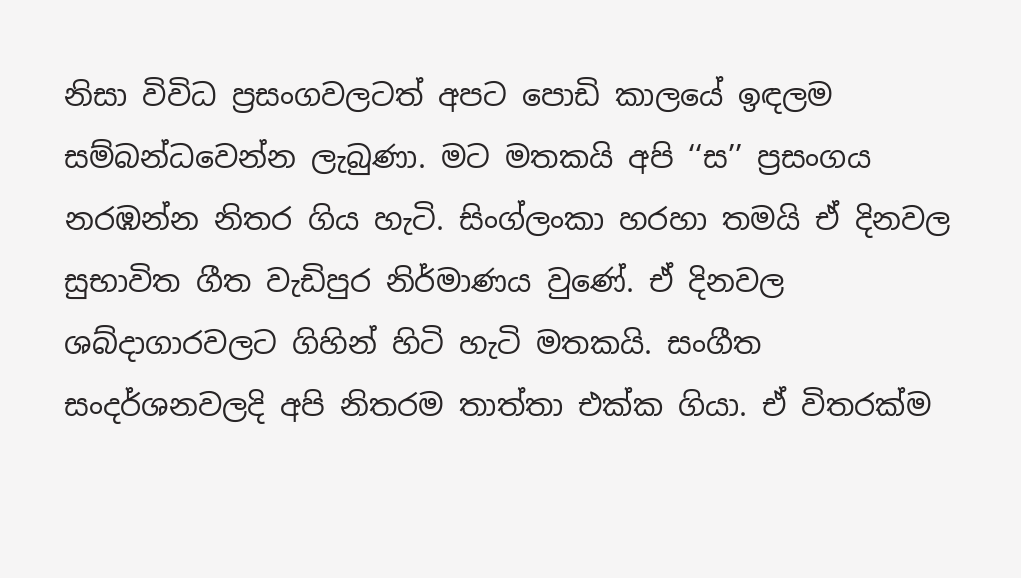නිසා විවිධ ප්‍රසංගවලටත් අපට පොඩි කාලයේ ඉඳලම සම්බන්ධවෙන්න ලැබුණා. මට මතකයි අපි ‘‘ස’’ ප්‍රසංගය නරඹන්න නිතර ගිය හැටි. සිංග්ලංකා හරහා තමයි ඒ දිනවල සුභාවිත ගීත වැඩිපුර නිර්මාණය වුණේ. ඒ දිනවල ශබ්දාගාරවලට ගිහින් හිටි හැටි මතකයි. සංගීත සංදර්ශනවලදි අපි නිතරම තාත්තා එක්ක ගියා. ඒ විතරක්ම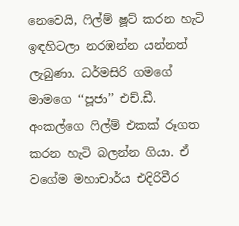නෙවෙයි, ෆිල්ම් ෂූට් කරන හැටි ඉඳහිටලා නරඹන්න යන්නත් ලැබුණා. ධර්මසිරි ගමගේ මාමගෙ ‘‘පූජා’’ එච්.ඩී. අංකල්ගෙ ෆිල්ම් එකක් රූගත කරන හැටි බලන්න ගියා. ඒ වගේම මහාචාර්ය එදිරිවීර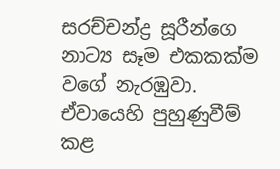සරච්චන්ද්‍ර සූරීන්ගෙ නාට්‍ය සෑම එකකක්ම වගේ නැරඹුවා. ඒවායෙහි පුහුණුවීම් කළ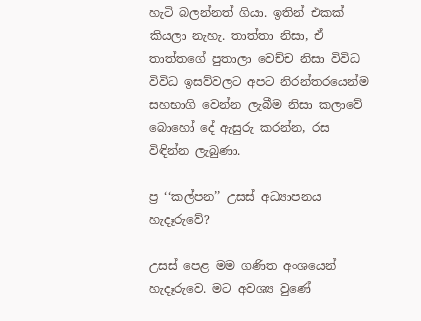හැටි බලන්නත් ගියා. ඉතින් එකක් කියලා නැහැ. තාත්තා නිසා, ඒ තාත්තගේ පුතාලා වෙච්ච නිසා විවිධ විවිධ ඉසව්වලට අපට නිරන්තරයෙන්ම සහභාගි වෙන්න ලැබීම නිසා කලාවේ බොහෝ දේ ඇසුරු කරන්න, රස විඳින්න ලැබුණා.

ප්‍ර ‘‘කල්පන’’ උසස් අධ්‍යාපනය හැදෑරුවේ?

උසස් පෙළ මම ගණිත අංශයෙන් හැදෑරුවෙ. මට අවශ්‍ය වුණේ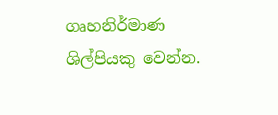ගෘහනිර්මාණ ශිල්පියකු වෙන්න.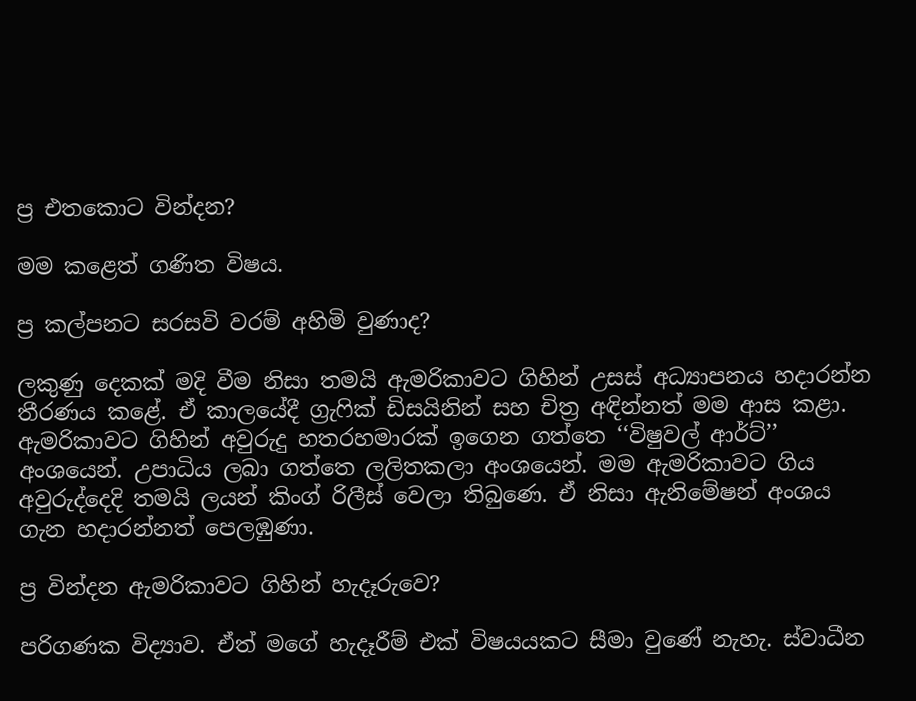ප්‍ර එතකොට වින්දන?

මම කළෙත් ගණිත විෂය.

ප්‍ර කල්පනට සරසවි වරම් අහිමි වුණාද?

ලකුණු දෙකක් මදි වීම නිසා තමයි ඇමරිකාවට ගිහින් උසස් අධ්‍යාපනය හදාරන්න තීරණය කළේ. ඒ කාලයේදී ග්‍රැෆික් ඩිසයිනින් සහ චිත්‍ර අඳින්නත් මම ආස කළා. ඇමරිකාවට ගිහින් අවුරුදු හතරහමාරක් ඉගෙන ගත්තෙ ‘‘විෂුවල් ආර්ට්’’ අංශයෙන්. උපාධිය ලබා ගත්තෙ ලලිතකලා අංශයෙන්. මම ඇමරිකාවට ගිය අවුරුද්දෙදි තමයි ලයන් කිංග් රිලීස් වෙලා තිබුණෙ. ඒ නිසා ඇනිමේෂන් අංශය ගැන හදාරන්නත් පෙලඹුණා.

ප්‍ර වින්දන ඇමරිකාවට ගිහින් හැදෑරුවෙ?

පරිගණක විද්‍යාව. ඒත් මගේ හැදෑරීම් එක් විෂයයකට සීමා වුණේ නැහැ. ස්වාධීන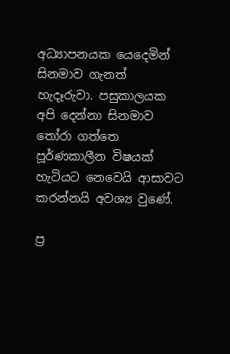අධ්‍යාපනයක යෙදෙමින් සිනමාව ගැනත් හැදෑරුවා. පසුකාලයක අපි දෙන්නා සිනමාව තෝරා ගත්තෙ පූර්ණකාලීන විෂයක් හැටියට නෙවෙයි ආසාවට කරන්නයි අවශ්‍ය වුණේ.

ප්‍ර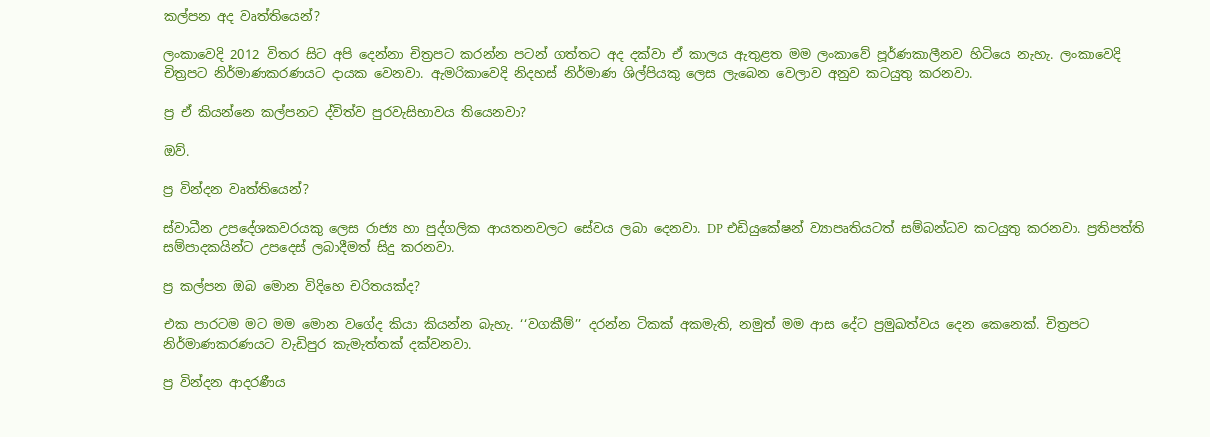කල්පන අද වෘත්තියෙන්?

ලංකාවෙදි 2012 විතර සිට අපි දෙන්නා චිත්‍රපට කරන්න පටන් ගත්තට අද දක්වා ඒ කාලය ඇතුළත මම ලංකාවේ පූර්ණකාලීනව හිටියෙ නැහැ. ලංකාවෙදි චිත්‍රපට නිර්මාණකරණයට දායක වෙනවා. ඇමරිකාවෙදි නිදහස් නිර්මාණ ශිල්පියකු ලෙස ලැබෙන වෙලාව අනුව කටයුතු කරනවා.

ප්‍ර ඒ කියන්නෙ කල්පනට ද්විත්ව පුරවැසිභාවය තියෙනවා?

ඔව්.

ප්‍ර වින්දන වෘත්තියෙන්?

ස්වාධීන උපදේශකවරයකු ලෙස රාජ්‍ය හා පුද්ගලික ආයතනවලට සේවය ලබා දෙනවා. DP එඩියුකේෂන් ව්‍යාපෘතියටත් සම්බන්ධව කටයුතු කරනවා. ප්‍රතිපත්ති සම්පාදකයින්ට උපදෙස් ලබාදීමත් සිදු කරනවා.

ප්‍ර කල්පන ඔබ මොන විදිහෙ චරිතයක්ද?

එක පාරටම මට මම මොන වගේද කියා කියන්න බැහැ. ‘‘වගකීම්’’ දරන්න ටිකක් අකමැති, නමුත් මම ආස දේට ප්‍රමුඛත්වය දෙන කෙනෙක්. චිත්‍රපට නිර්මාණකරණයට වැඩිපුර කැමැත්තක් දක්වනවා.

ප්‍ර වින්දන ආදරණීය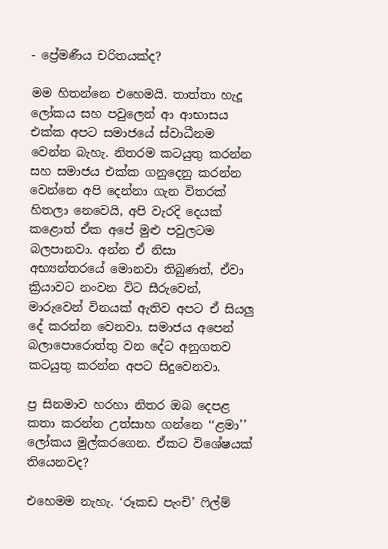- ප්‍රේමණීය චරිතයක්ද?

මම හිතන්නෙ එහෙමයි. තාත්තා හැදූ ලෝකය සහ පවුලෙන් ආ ආභාසය එක්ක අපට සමාජයේ ස්වාධීනම වෙන්න බැහැ. නිතරම කටයුතු කරන්න සහ සමාජය එක්ක ගනුදෙනු කරන්න වෙන්නෙ අපි දෙන්නා ගැන විතරක් හිතලා නෙවෙයි, අපි වැරදි දෙයක් කළොත් ඒක අපේ මුළු පවුලටම බලපානවා. අන්න ඒ නිසා අභ්‍යන්තරයේ මොනවා තිබුණත්, ඒවා ක්‍රියාවට නංවන විට සීරුවෙන්, මාරුවෙන් විනයක් ඇතිව අපට ඒ සියලු දේ කරන්න වෙනවා. සමාජය අපෙන් බලාපොරොත්තු වන දේට අනුගතව කටයුතු කරන්න අපට සිදුවෙනවා.

ප්‍ර සිනමාව හරහා නිතර ඔබ දෙපළ කතා කරන්න උත්සාහ ගන්නෙ ‘‘ළමා’’ ලෝකය මුල්කරගෙන. ඒකට විශේෂයක් තියෙනවද?

එහෙමම නැහැ. ‘රූකඩ පැංචි’ ෆිල්ම්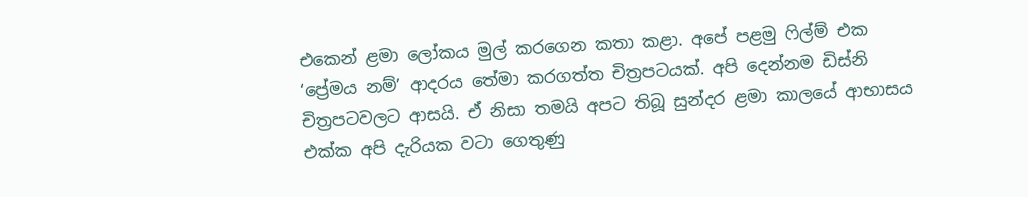එකෙන් ළමා ලෝකය මුල් කරගෙන කතා කළා. අපේ පළමු ෆිල්ම් එක ‘ප්‍රේමය නම්’ ආදරය තේමා කරගත්ත චිත්‍රපටයක්. අපි දෙන්නම ඩිස්නි චිත්‍රපටවලට ආසයි. ඒ නිසා තමයි අපට තිබූ සුන්දර ළමා කාලයේ ආභාසය එක්ක අපි දැරියක වටා ගෙතුණු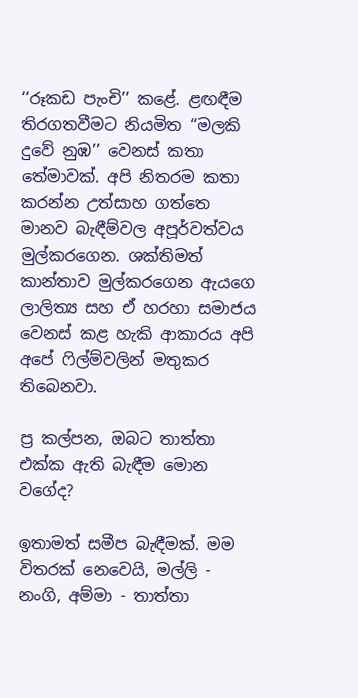‘‘රූකඩ පැංචි’’ කළේ. ළඟඳීම තිරගතවීමට නියමිත ‘‘මලකි දුවේ නුඹ’’ වෙනස් කතා තේමාවක්. අපි නිතරම කතා කරන්න උත්සාහ ගත්තෙ මානව බැඳීම්වල අපූර්වත්වය මුල්කරගෙන. ශක්තිමත් කාන්තාව මුල්කරගෙන ඇයගෙ ලාලිත්‍ය සහ ඒ හරහා සමාජය වෙනස් කළ හැකි ආකාරය අපි අපේ ෆිල්ම්වලින් මතුකර තිබෙනවා.

ප්‍ර කල්පන, ඔබට තාත්තා එක්ක ඇති බැඳීම මොන වගේද?

ඉතාමත් සමීප බැඳීමක්. මම විතරක් නෙවෙයි, මල්ලි - නංගි, අම්මා - තාත්තා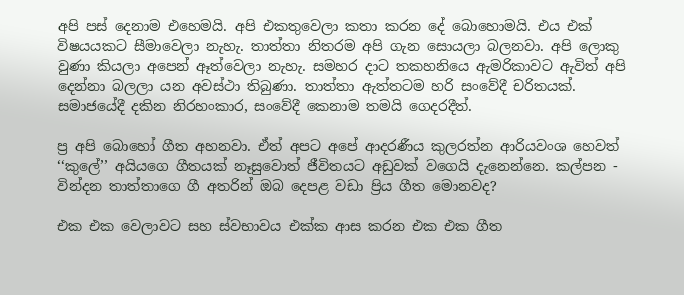අපි පස් දෙනාම එහෙමයි. අපි එකතුවෙලා කතා කරන දේ බොහොමයි. එය එක් විෂයයකට සීමාවෙලා නැහැ. තාත්තා නිතරම අපි ගැන සොයලා බලනවා. අපි ලොකු වුණා කියලා අපෙන් ඈත්වෙලා නැහැ. සමහර දාට තකහනියෙ ඇමරිකාවට ඇවිත් අපි දෙන්නා බලලා යන අවස්ථා තිබුණා. තාත්තා ඇත්තටම හරි සංවේදී චරිතයක්. සමාජයේදී දකින නිරහංකාර, සංවේදී කෙනාම තමයි ගෙදරදීත්.

ප්‍ර අපි බොහෝ ගීත අහනවා. ඒත් අපට අපේ ආදරණීය කුලරත්න ආරියවංශ හෙවත් ‘‘කුලේ’’ අයියගෙ ගීතයක් නෑසුවොත් ජීවිතයට අඩුවක් වගෙයි දැනෙන්නෙ. කල්පන - වින්දන තාත්තාගෙ ගී අතරින් ඔබ දෙපළ වඩා ප්‍රිය ගීත මොනවද?

එක එක වෙලාවට සහ ස්වභාවය එක්ක ආස කරන එක එක ගීත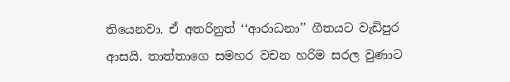තියෙනවා. ඒ අතරිනුත් ‘‘ආරාධනා’’ ගීතයට වැඩිපුර ආසයි. තාත්තාගෙ සමහර වචන හරිම සරල වුණාට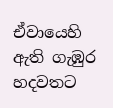ඒවායෙහි ඇති ගැඹුර හදවතට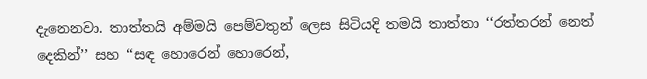දැනෙනවා. තාත්තයි අම්මයි පෙම්වතුන් ලෙස සිටියදි තමයි තාත්තා ‘‘රත්තරන් නෙත් දෙකින්’’ සහ ‘‘සඳ හොරෙන් හොරෙන්,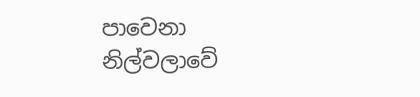පාවෙනා නිල්වලාවේ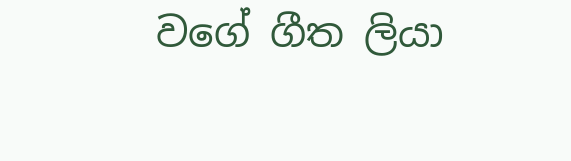වගේ ගීත ලියා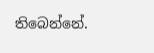තිබෙන්නේ.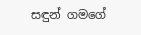සඳුන් ගමගේ